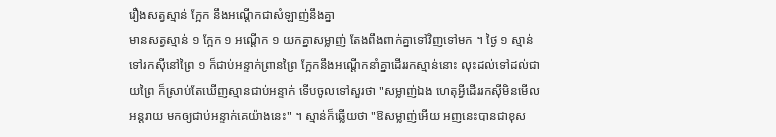រឿងសត្វស្មាន់ ក្អែក នឹងអណ្ដើកជាសំឡាញ់នឹងគ្នា
មានសត្វស្មាន់ ១ ក្អែក ១ អណ្ដើក ១ យកគ្នាសម្លាញ់ តែងពឹងពាក់គ្នាទៅវិញទៅមក ។ ថ្ងៃ ១ ស្មាន់ទៅរកស៊ីនៅព្រៃ ១ ក៏ជាប់អន្ទាក់ព្រានព្រៃ ក្អែកនឹងអណ្ដើកនាំគ្នាដើររកស្មាន់នោះ លុះដល់ទៅដល់ជាយព្រៃ ក៏ស្រាប់តែឃើញស្មានជាប់អន្ទាក់ ទើបចូលទៅសួរថា "សម្លាញ់ឯង ហេតុអ្វីដើររកស៊ីមិនមើលអន្តរាយ មកឲ្យជាប់អន្ទាក់គេយ៉ាងនេះ" ។ ស្មាន់ក៏ឆ្លើយថា "ឱសម្លាញ់អើយ អញនេះបានជាខុស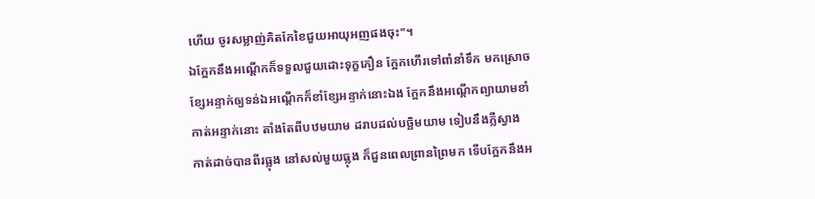ហើយ ចូរសម្លាញ់គិតកែខៃជួយអាយុអញផងចុះ"។
ឯក្អែកនឹងអណ្ដើកក៏ទទួលជួយដោះទុក្ខភឿន ក្អែកហើរទៅពាំនាំទឹក មកស្រោចខ្សែអន្ទាក់ឲ្យទន់ឯអណ្ដើកក៏ខាំខ្សែអន្ទាក់នោះឯង ក្អែកនឹងអណ្ដើកព្យាយាមខាំកាត់អន្ទាក់នោះ តាំងតែពីបឋមយាម ដរាបដល់បច្ឆិមយាម ទៀបនឹងភ្លឺស្វាង កាត់ដាច់បានពីរធ្លុង នៅសល់មួយធ្លុង ក៏ជួនពេលព្រានព្រៃមក ទើបក្អែកនឹងអ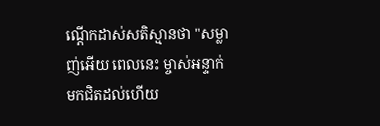ណ្ដើកដាស់សតិស្មានថា "សម្លាញ់អើយ ពេលនេះ ម្ចាស់អន្ទាក់មកជិតដល់ហើយ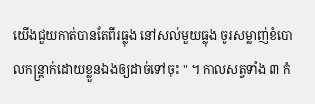យើងជួយកាត់បានតែពីរធ្លុង នៅសល់មួយធ្លុង ចូរសម្លាញ់ខំបោលកន្ត្រាក់ដោយខ្លួនឯងឲ្យដាច់ទៅចុះ " ។ កាលសត្វទាំង ៣ កំ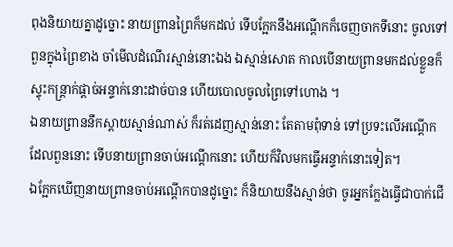ពុងនិយាយគ្នាដូច្នោះ នាយព្រានព្រៃក៏មកដល់ ទើបក្អែកនឹងអណ្ដើកក៏ចេញចាកទីនោះ ចូលទៅពួនក្នុងព្រៃខាង ចាំមើលដំណើរស្មាន់នោះឯង ឯស្មាន់សោត កាលបើនាយព្រានមកដល់ខ្លួនក៏ស្ទុះកន្ត្រាក់ផ្ដាច់អន្ទាក់នោះដាច់បាន ហើយបោលចូលព្រៃទៅហោង ។
ឯនាយព្រាននឹកស្ដាយស្មាន់ណាស់ ក៏រត់ដេញស្មាន់នោះ តែតាមពុំទាន់ ទៅប្រទះលើអណ្ដើកដែលពួននោះ ទើបនាយព្រានចាប់អណ្ដើកនោះ ហើយក៏វិលមកធ្វើអន្ទាក់នោះទៀត។
ឯក្អែកឃើញនាយព្រានចាប់អណ្ដើកបានដូច្នោះ ក៏និយាយនឹងស្មាន់ថា ចូរអ្នកក្លែងធ្វើជាបាក់ជើ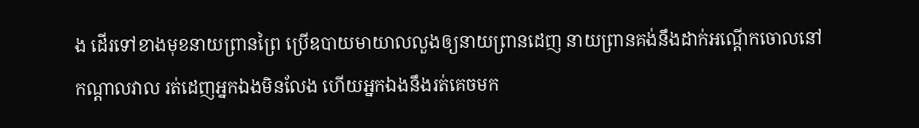ង ដើរទៅខាងមុខនាយព្រានព្រៃ ប្រើឧបាយមាយាលលួងឲ្យនាយព្រានដេញ នាយព្រានគង់នឹងដាក់អណ្ដើកចោលនៅកណ្ដាលវាល រត់ដេញអ្នកឯងមិនលែង ហើយអ្នកឯងនឹងរត់គេចមក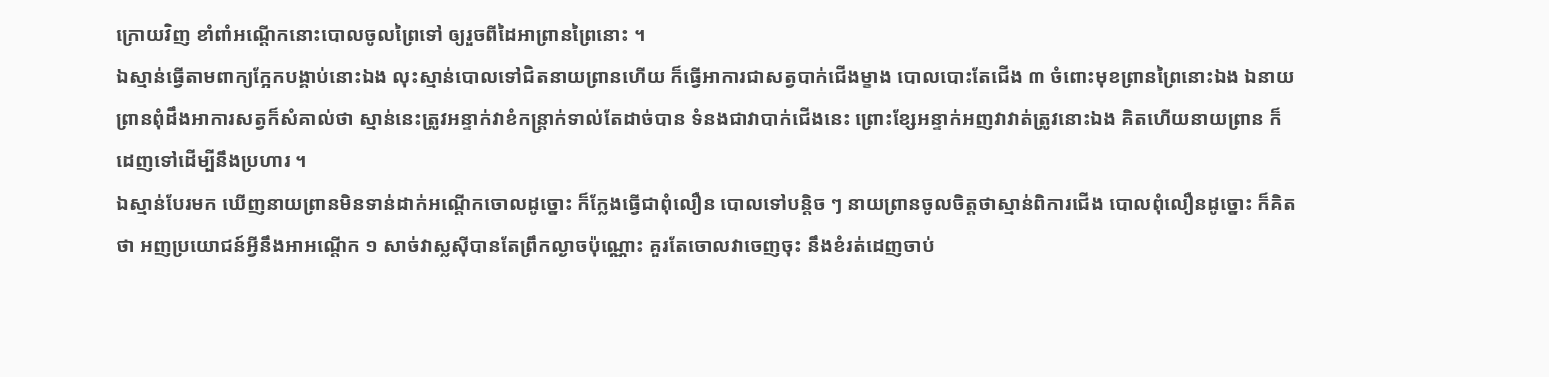ក្រោយវិញ ខាំពាំអណ្ដើកនោះបោលចូលព្រៃទៅ ឲ្យរួចពីដៃអាព្រានព្រៃនោះ ។
ឯស្មាន់ធ្វើតាមពាក្យក្អែកបង្គាប់នោះឯង លុះស្មាន់បោលទៅជិតនាយព្រានហើយ ក៏ធ្វើអាការជាសត្វបាក់ជើងម្ខាង បោលបោះតែជើង ៣ ចំពោះមុខព្រានព្រៃនោះឯង ឯនាយព្រានពុំដឹងអាការសត្វក៏សំគាល់ថា ស្មាន់នេះត្រូវអន្ទាក់វាខំកន្ត្រាក់ទាល់តែដាច់បាន ទំនងជាវាបាក់ជើងនេះ ព្រោះខ្សែអន្ទាក់អញវាវាត់ត្រូវនោះឯង គិតហើយនាយព្រាន ក៏ដេញទៅដើម្បីនឹងប្រហារ ។
ឯស្មាន់បែរមក ឃើញនាយព្រានមិនទាន់ដាក់អណ្ដើកចោលដូច្នោះ ក៏ក្លែងធ្វើជាពុំលឿន បោលទៅបន្តិច ៗ នាយព្រានចូលចិត្តថាស្មាន់ពិការជើង បោលពុំលឿនដូច្នោះ ក៏គិតថា អញប្រយោជន៍អ្វីនឹងអាអណ្ដើក ១ សាច់វាស្លស៊ីបានតែព្រឹកល្ងាចប៉ុណ្ណោះ គួរតែចោលវាចេញចុះ នឹងខំរត់ដេញចាប់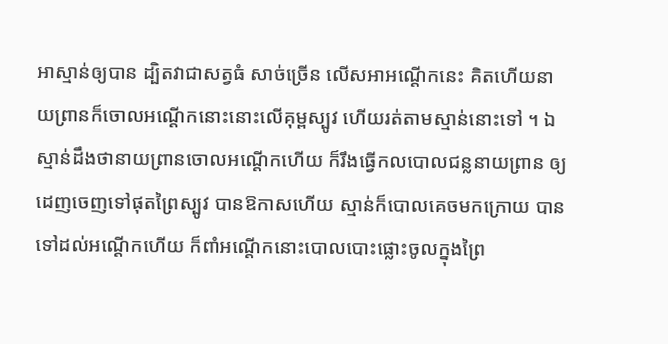អាស្មាន់ឲ្យបាន ដ្បិតវាជាសត្វធំ សាច់ច្រើន លើសអាអណ្ដើកនេះ គិតហើយនាយព្រានក៏ចោលអណ្ដើកនោះនោះលើគុម្ពស្បូវ ហើយរត់តាមស្មាន់នោះទៅ ។ ឯស្មាន់ដឹងថានាយព្រានចោលអណ្ដើកហើយ ក៏រឹងធ្វើកលបោលជន្លនាយព្រាន ឲ្យដេញចេញទៅផុតព្រៃស្បូវ បានឱកាសហើយ ស្មាន់ក៏បោលគេចមកក្រោយ បានទៅដល់អណ្ដើកហើយ ក៏ពាំអណ្ដើកនោះបោលបោះផ្លោះចូលក្នុងព្រៃ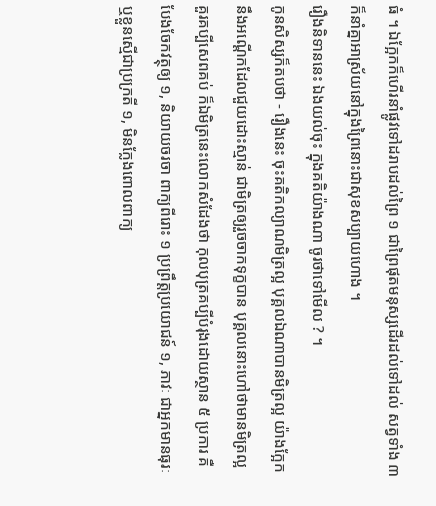ធំ ។ ឯក្អែកក៏ហើរនាំផ្លូវទៅដរាបដល់ព្រៃ ១ ជាព្រៃផុតមនុស្សដើរដល់ទៅដល់ សត្វទាំង ៣ ក៏នាំគ្នាអាស្រ័យនៅក្នុងព្រៃនោះជាសុខសប្បាយហោង ។
រឿងនិទាននេះ ឯងយល់ចុះ ក្នុងគតិយ៉ាងណា ចូរថាទៅមើល ? ។
កូនសិស្សក៏តបថា - រឿងនេះ ចុះគតិកល្យាណមិត្រល្អ បុគ្គលឯណាបានមិត្រល្អ យ៉ាងក្អែកនឹងអណ្ដើកដែលជួយដោះស្មាន់ ជាមិត្រឲ្យរួចចាកទុក្ខបាន បុគ្គលនោះហៅថាមានមិត្រល្អ គួរគប្បីសេពគប់ ក៏ឯមិត្រនេះលោកសំដែងថា កុលបុត្រគប្បីបំរុងដោយស្ថាន ៥ ប្រការ គឺបែងចែកវត្ថុឲ្យ ១, និយាយចរចា ពាក្យពីរោះ ១ ប្រព្រឹត្តប្រយោជន៍ ១, ភាវៈ ជាអ្នកមានធុរៈឬខ្លួនស្មើជាប្រក្រតី ១, មិនក្លែងពោលពាក្យ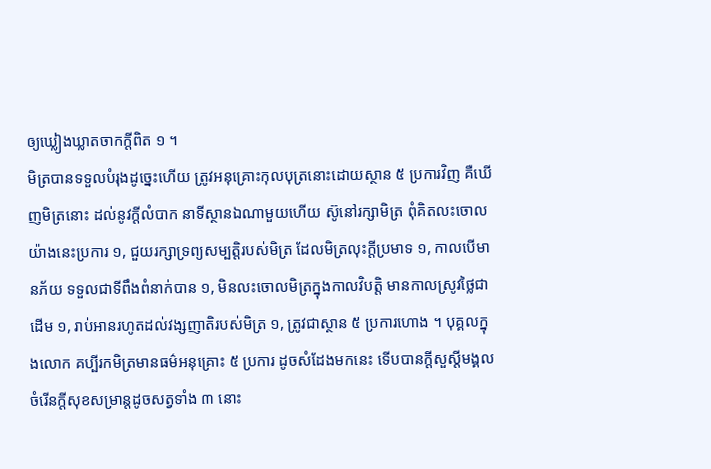ឲ្យឃ្លៀងឃ្លាតចាកក្ដីពិត ១ ។
មិត្របានទទួលបំរុងដូច្នេះហើយ ត្រូវអនុគ្រោះកុលបុត្រនោះដោយស្ថាន ៥ ប្រការវិញ គឺឃើញមិត្រនោះ ដល់នូវក្ដីលំបាក នាទីស្ថានឯណាមួយហើយ ស៊ូនៅរក្សាមិត្រ ពុំគិតលះចោលយ៉ាងនេះប្រការ ១, ជួយរក្សាទ្រព្យសម្បត្តិរបស់មិត្រ ដែលមិត្រលុះក្ដីប្រមាទ ១, កាលបើមានភ័យ ទទួលជាទីពឹងពំនាក់បាន ១, មិនលះចោលមិត្រក្នុងកាលវិបត្តិ មានកាលស្រូវថ្លៃជាដើម ១, រាប់អានរហូតដល់វង្សញាតិរបស់មិត្រ ១, ត្រូវជាស្ថាន ៥ ប្រការហោង ។ បុគ្គលក្នុងលោក គប្បីរកមិត្រមានធម៌អនុគ្រោះ ៥ ប្រការ ដូចសំដែងមកនេះ ទើបបានក្ដីសួស្ដីមង្គល ចំរើនក្ដីសុខសម្រាន្តដូចសត្វទាំង ៣ នោះ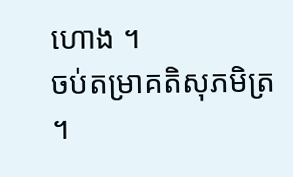ហោង ។
ចប់តម្រាគតិសុភមិត្រ ។